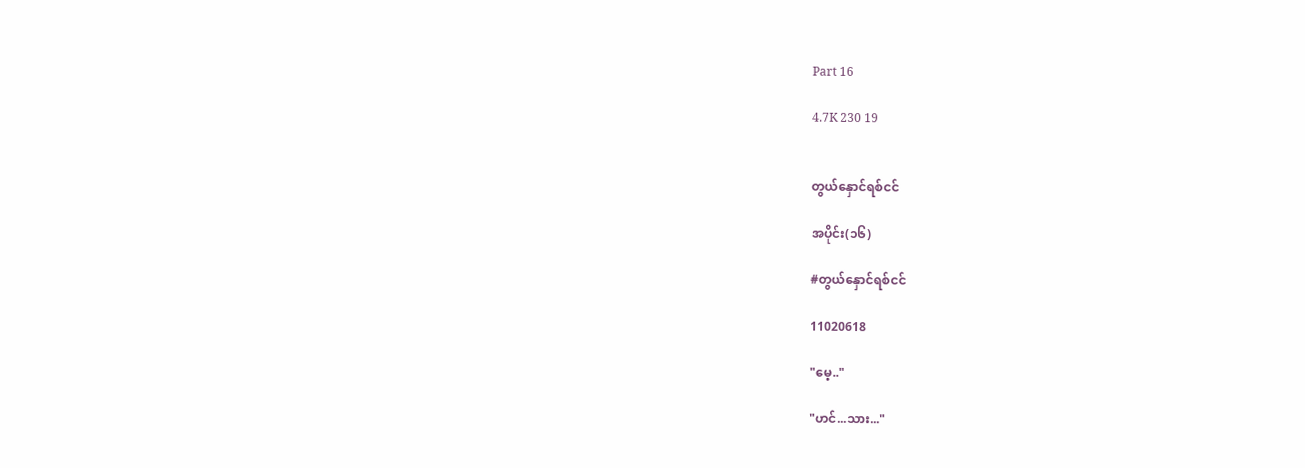Part 16

4.7K 230 19


တွယ်နှောင်ရစ်ငင်

အပိုင်း(၁၆)

#တွယ်နှောင်ရစ်ငင်

11020618

"မေ့.."

"ဟင်...သား..."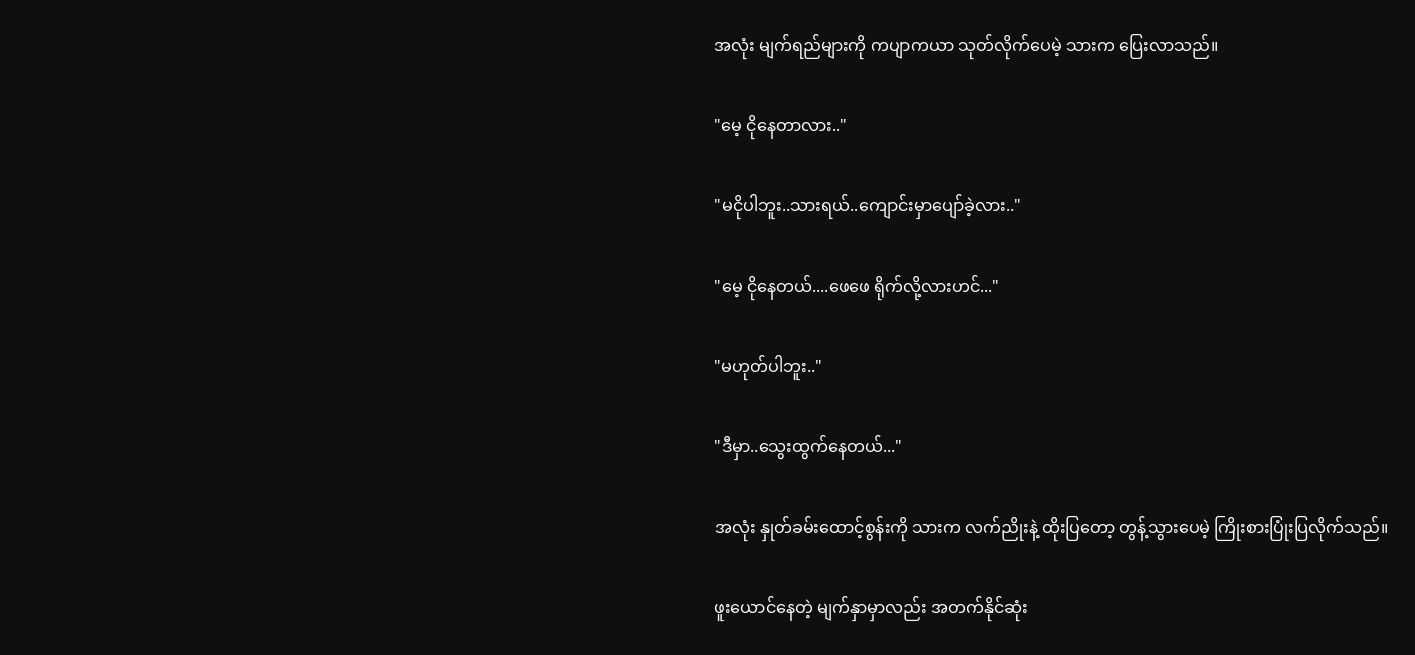အလုံး မျက်ရည်များကို ကပျာကယာ သုတ်လိုက်ပေမဲ့ သားက ပြေးလာသည်။

"မေ့ ငိုနေတာလား.."

"မငိုပါဘူး..သားရယ်..ကျောင်းမှာပျော်ခဲ့လား.."

"မေ့ ငိုနေတယ်....ဖေဖေ ရိုက်လို့လားဟင်..."

"မဟုတ်ပါဘူး.."

"ဒီမှာ..သွေးထွက်နေတယ်..."

အလုံး နှုတ်ခမ်းထောင့်စွန်းကို သားက လက်ညိုးနဲ့ ထိုးပြတော့ တွန့်သွားပေမဲ့ ကြိုးစားပြုံးပြလိုက်သည်။

ဖူးယောင်နေတဲ့ မျက်နှာမှာလည်း အတက်နိုင်ဆုံး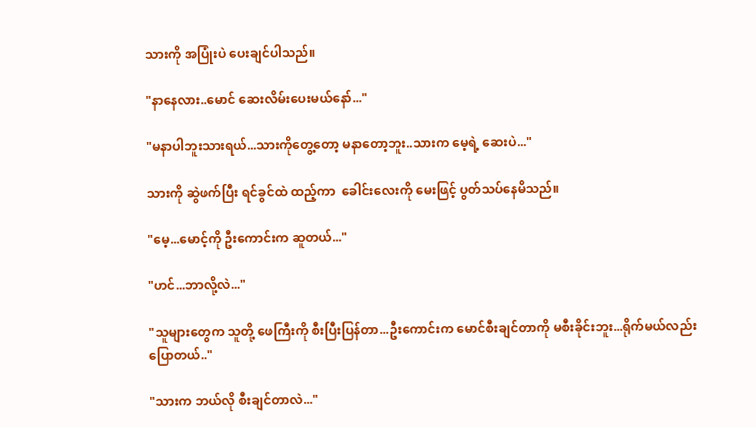သားကို အပြုံးပဲ ပေးချင်ပါသည်။

"နာနေလား..မောင် ဆေးလိမ်းပေးမယ်နော်..."

"မနာပါဘူးသားရယ်...သားကိုတွေ့တော့ မနာတော့ဘူး..သားက မေ့ရဲ့ ဆေးပဲ..."

သားကို ဆွဲဖက်ပြီး ရင်ခွင်ထဲ ထည့်ကာ  ခေါင်းလေးကို မေးဖြင့် ပွတ်သပ်နေမိသည်။

"မေ့...မောင့်ကို ဦးကောင်းက ဆူတယ်..."

"ဟင်...ဘာလို့လဲ..."

"သူများတွေက သူတို့ ဖေကြီးကို စီးပြီးပြန်တာ...ဦးကောင်းက မောင်စီးချင်တာကို မစီးခိုင်းဘူး...ရိုက်မယ်လည်း ပြောတယ်.."

"သားက ဘယ်လို စီးချင်တာလဲ..."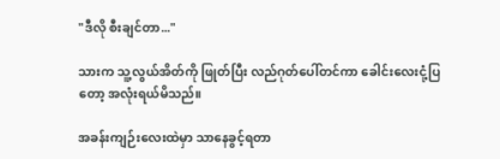"ဒီလို စီးချင်တာ..."

သားက သူ့လွယ်အိတ်ကို ဖြုတ်ပြီး လည်ဂုတ်ပေါ်တင်ကာ ခေါင်းလေးငုံ့ပြတော့ အလုံးရယ်မိသည်။

အခန်းကျဉ်းလေးထဲမှာ သာနေခွင့်ရတာ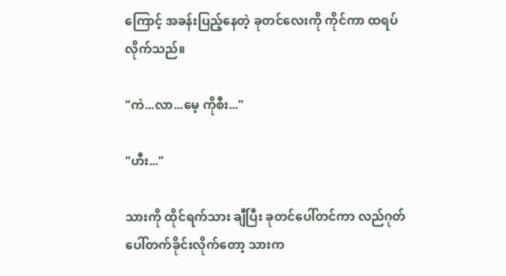ကြောင့် အခန်းပြည့်နေတဲ့ ခုတင်လေးကို ကိုင်ကာ ထရပ်လိုက်သည်။

"ကဲ...လာ...မေ့ ကိုစီး..."

"ဟီး..."

သားကို ထိုင်ရက်သား ချီပြီး ခုတင်ပေါ်တင်ကာ လည်ဂုတ်ပေါ်တက်ခိုင်းလိုက်တော့ သားက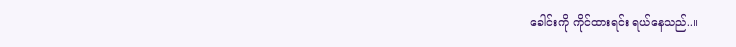ခေါင်းကို ကိုင်ထားရင်း ရယ်နေသည်..။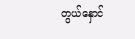တွယ်နှောင်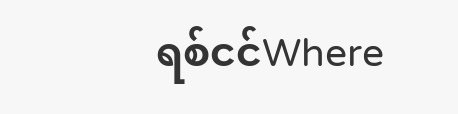ရစ်ငင်Where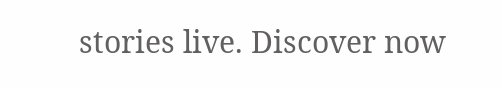stories live. Discover now